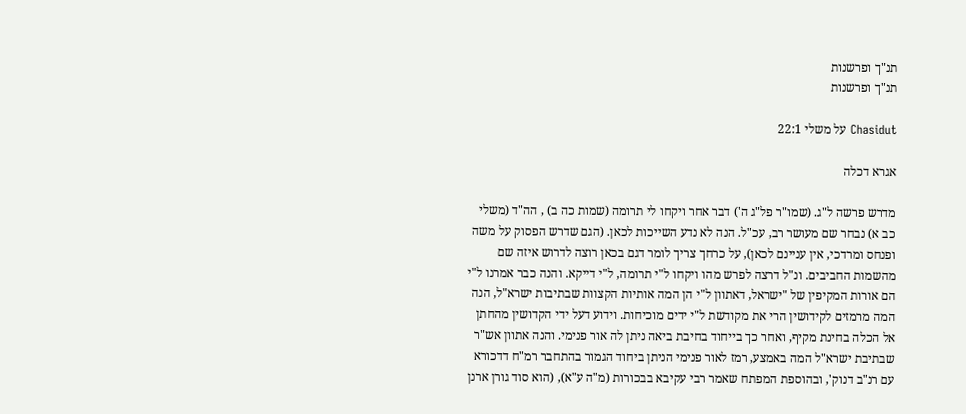תנ"ך ופרשנות
תנ"ך ופרשנות

Chasidut על משלי 22:1

אגרא דכלה

מדרש פרשה ל"ג. (שמו"ר פל"ג ה') דבר אחר ויקחו לי תרומה (שמות כה ב) , הה"ד (משלי כב א) נבחר שם מעושר רב, עכ"ל. הנה לא נדע השייכות לכאן. (הגם שדרש הפסוק על משה ופנחס ומרדכי, אין עניינם לכאן), על כרחך צריך לומר דגם בכאן רוצה לדרוש איזה שם מהשמות החביבים. ונ"ל דרצה לפרש מהו ויקחו ל"י תרומה, ל"י דייקא. והנה כבר אמרנו ל"י הם אורות המקיפין של "ישראל, דאתוון ל"י הן המה אותיות הקצוות שבתיבות ישרא"ל, הנה המה מרמזים לקידושין הרי את מקודשת ל"י ידים מוכיחות. וידוע דעל ידי הקדושין מהחתן אל הכלה בחינת מקיף, ואחר כך בייחוד בחיבת ביאה ניתן לה אור פנימי. והנה אתוון אש"ר שבתיבת ישרא"ל המה באמצע, רמז לאור פנימי הניתן ביחוד הגמור בהתחבר רמ"ח דדכורא עם רנ"ב דנוק', ובהוספת המפתח שאמר רבי עקיבא בבכורות (מ"ה ע"א), (הוא סוד גורן ארנן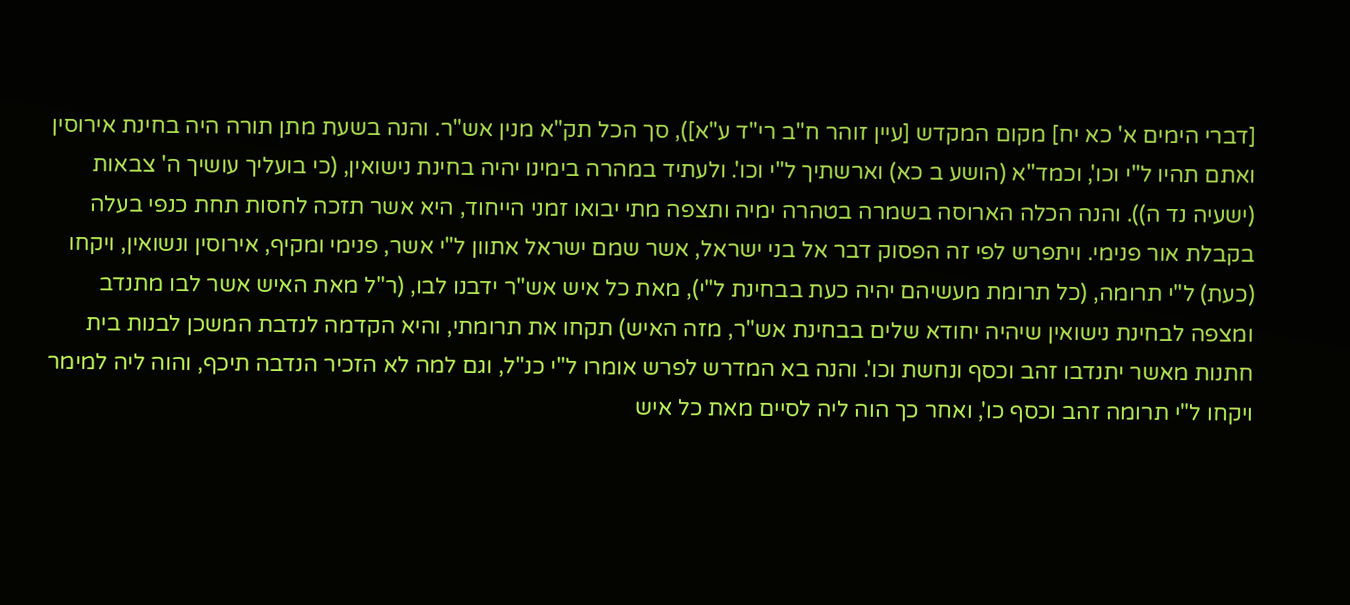[דברי הימים א' כא יח] מקום המקדש [עיין זוהר ח"ב רי"ד ע"א]), סך הכל תק"א מנין אש"ר. והנה בשעת מתן תורה היה בחינת אירוסין ואתם תהיו ל"י וכו', וכמד"א (הושע ב כא) וארשתיך ל"י וכו'. ולעתיד במהרה בימינו יהיה בחינת נישואין, (כי בועליך עושיך ה' צבאות (ישעיה נד ה)). והנה הכלה הארוסה בשמרה בטהרה ימיה ותצפה מתי יבואו זמני הייחוד, היא אשר תזכה לחסות תחת כנפי בעלה בקבלת אור פנימי. ויתפרש לפי זה הפסוק דבר אל בני ישראל, אשר שמם ישראל אתוון ל"י אשר, פנימי ומקיף, אירוסין ונשואין, ויקחו (כעת) ל"י תרומה, (כל תרומת מעשיהם יהיה כעת בבחינת ל"י), מאת כל איש אש"ר ידבנו לבו, (ר"ל מאת האיש אשר לבו מתנדב ומצפה לבחינת נישואין שיהיה יחודא שלים בבחינת אש"ר, מזה האיש) תקחו את תרומתי, והיא הקדמה לנדבת המשכן לבנות בית חתנות מאשר יתנדבו זהב וכסף ונחשת וכו'. והנה בא המדרש לפרש אומרו ל"י כנ"ל, וגם למה לא הזכיר הנדבה תיכף, והוה ליה למימר ויקחו ל"י תרומה זהב וכסף כו', ואחר כך הוה ליה לסיים מאת כל איש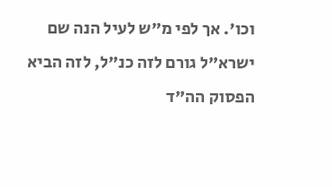וכו'. אך לפי מ"ש לעיל הנה שם ישרא"ל גורם לזה כנ"ל, לזה הביא הפסוק הה"ד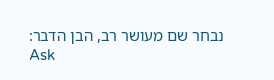נבחר שם מעושר רב, הבן הדבר:
Ask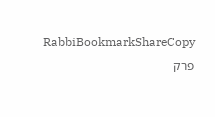RabbiBookmarkShareCopy
פרק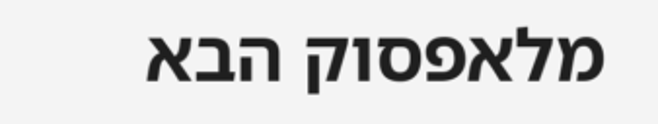מלאפסוק הבא